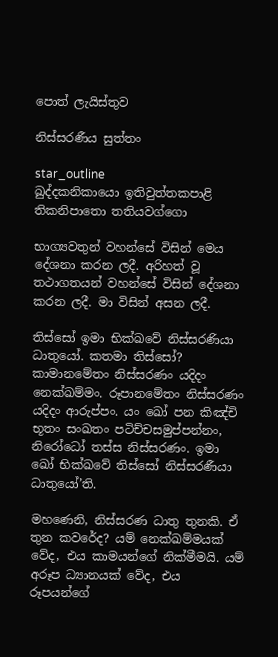පොත් ලැයිස්තුව

නිස්සරණීය සුත්තං

star_outline
ඛුද්දකනිකායො ඉතිවුත්තකපාළි තිකනිපාතො තතියවග්ගො

භාග්‍යවතුන් වහන්සේ විසින් මෙය දේශනා කරන ලදී. අරිහත් වූ තථාගතයන් වහන්සේ විසින් දේශනා කරන ලදී. මා විසින් අසන ලදී.

තිස්සෝ ඉමා භික්ඛවේ නිස්සරණියා ධාතුයෝ. කතමා තිස්සෝ? කාමානමේතං නිස්සරණං යදිදං නෙක්ඛම්මං. රූපානමේතං නිස්සරණං යදිදං ආරුප්පං. යං ඛෝ පන කිඤ්චි භූතං සංඛතං පටිච්චසමුප්පන්නං, නිරෝධෝ තස්ස නිස්සරණං. ඉමා ඛෝ භික්ඛවේ තිස්සෝ නිස්සරණීයා ධාතුයෝ’ති.

මහණෙනි, නිස්සරණ ධාතු තුනකි. ඒ තුන කවරේද? යම් නෙක්ඛම්මයක් වේද, එය කාමයන්ගේ නික්මීමයි. යම් අරූප ධ්‍යානයක් වේද, එය රූපයන්ගේ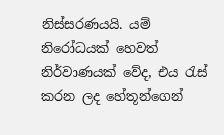නිස්සරණයයි. යම් නිරෝධයක් හෙවත් නිර්වාණයක් වේද, එය රැස් කරන ලද හේතූන්ගෙන්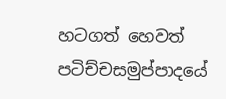හටගත් හෙවත් පටිච්චසමුප්පාදයේ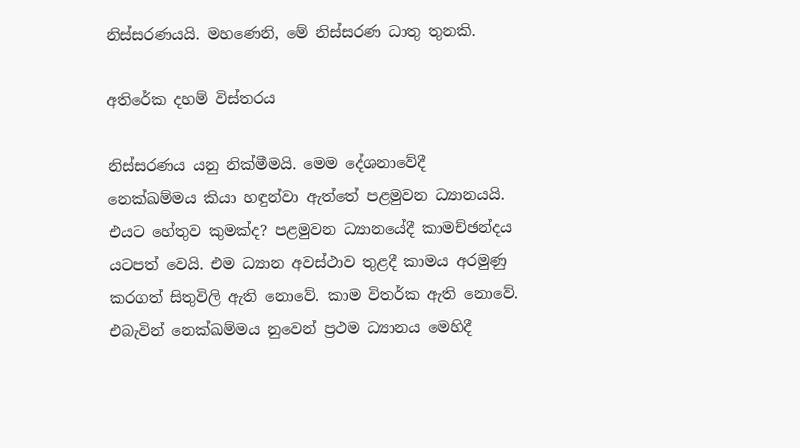නිස්සරණයයි. මහණෙනි, මේ නිස්සරණ ධාතු තුනකි.

අතිරේක දහම් විස්තරය

නිස්සරණය යනු නික්මීමයි. මෙම දේශනාවේදී නෙක්ඛම්මය කියා හඳුන්වා ඇත්තේ පළමුවන ධ්‍යානයයි. එයට හේතුව කුමක්ද? පළමුවන ධ්‍යානයේදී කාමච්ඡන්දය යටපත් වෙයි. එම ධ්‍යාන අවස්ථාව තුළදී කාමය අරමුණු කරගත් සිතුවිලි ඇති නොවේ. කාම විතර්ක ඇති නොවේ. එබැවින් නෙක්ඛම්මය නුවෙන් ප්‍රථම ධ්‍යානය මෙහිදී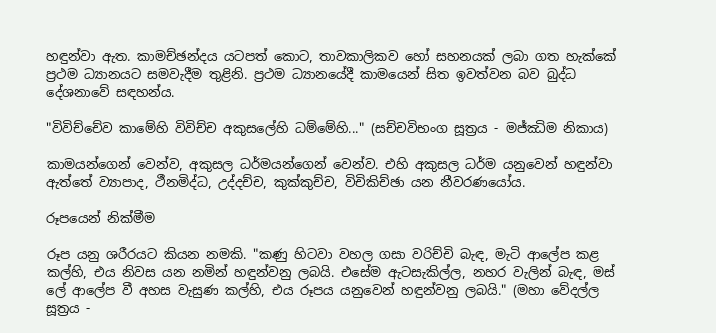හඳුන්වා ඇත. කාමච්ඡන්දය යටපත් කොට, තාවකාලිකව හෝ සහනයක් ලබා ගත හැක්කේ ප්‍රථම ධ්‍යානයට සමවැදීම තුළිනි. ප්‍රථම ධ්‍යානයේදී කාමයෙන් සිත ඉවත්වන බව බුද්ධ දේශනාවේ සඳහන්ය.

"විවිච්චේව කාමේහි විවිච්ච අකුසලේහි ධම්මේහි..." (සච්චවිභංග සූත්‍රය - මජ්ඣිම නිකාය)

කාමයන්ගෙන් වෙන්ව, අකුසල ධර්මයන්ගෙන් වෙන්ව. එහි අකුසල ධර්ම යනුවෙන් හඳුන්වා ඇත්තේ ව්‍යාපාද, ථීනමිද්ධ, උද්දච්ච, කුක්කුච්ච, විචිකිච්ඡා යන නීවරණයෝය.

රූපයෙන් නික්මීම

රූප යනු ශරීරයට කියන නමකි. "කණු හිටවා වහල ගසා වරිච්චි බැඳ, මැටි ආලේප කළ කල්හි, එය නිවස යන නමින් හඳුන්වනු ලබයි. එසේම ඇටසැකිල්ල, නහර වැලින් බැඳ, මස් ලේ ආලේප වී අහස වැසුණ කල්හි, එය රූපය යනුවෙන් හඳුන්වනු ලබයි." (මහා වේදල්ල සූත්‍රය -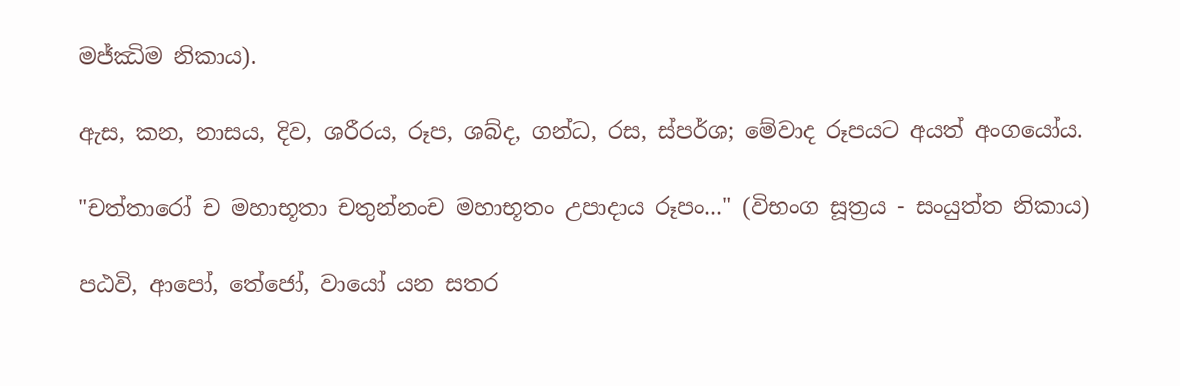මජ්ඣිම නිකාය).

ඇස, කන, නාසය, දිව, ශරීරය, රූප, ශබ්ද, ගන්ධ, රස, ස්පර්ශ; මේවාද රූපයට අයත් අංගයෝය.

"චත්තාරෝ ච මහාභූතා චතුන්නංච මහාභූතං උපාදාය රූපං..." (විභංග සූත්‍රය - සංයුත්ත නිකාය)

පඨවි, ආපෝ, තේජෝ, වායෝ යන සතර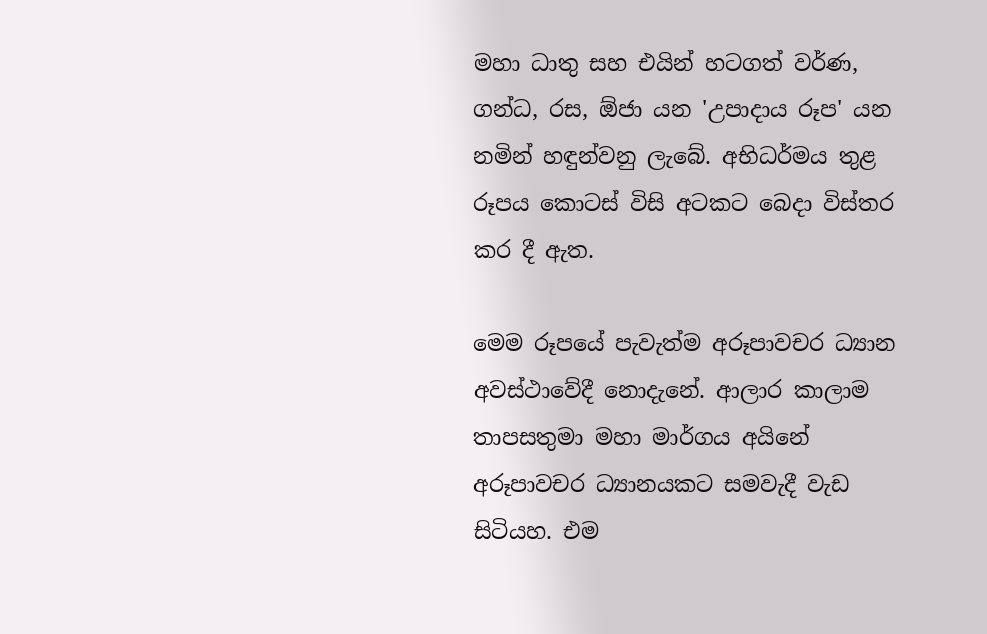මහා ධාතු සහ එයින් හටගත් වර්ණ, ගන්ධ, රස, ඕජා යන 'උපාදාය රූප' යන නමින් හඳුන්වනු ලැබේ. අභිධර්මය තුළ රූපය කොටස් විසි අටකට බෙදා විස්තර කර දී ඇත.

මෙම රූපයේ පැවැත්ම අරූපාවචර ධ්‍යාන අවස්ථාවේදී නොදැනේ. ආලාර කාලාම තාපසතුමා මහා මාර්ගය අයිනේ අරූපාවචර ධ්‍යානයකට සමවැදී වැඩ සිටියහ. එම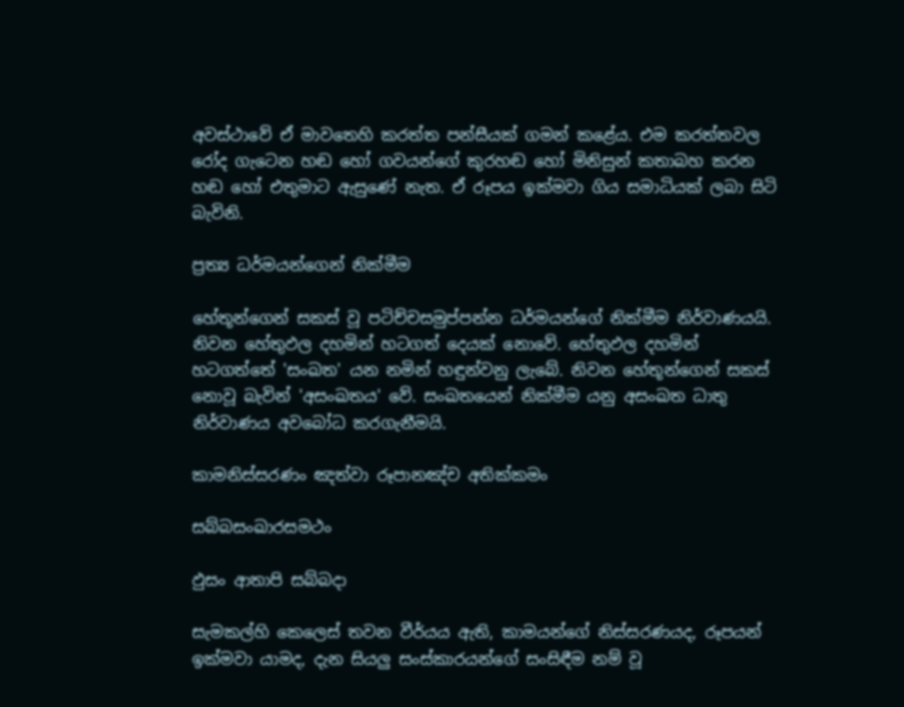අවස්ථාවේ ඒ මාවතෙහි කරත්ත පන්සීයක් ගමන් කළේය. එම කරත්තවල රෝද ගැටෙන හඬ හෝ ගවයන්ගේ කුරහඬ හෝ මිනිසුන් කතාබහ කරන හඬ හෝ එතුමාට ඇසුණේ නැත. ඒ රූපය ඉක්මවා ගිය සමාධියක් ලබා සිටි බැවිනි.

ප්‍රත්‍ය ධර්මයන්ගෙන් නික්මීම

හේතූන්ගෙන් සකස් වූ පටිච්චසමුප්පන්න ධර්මයන්ගේ නික්මීම නිර්වාණයයි. නිවන හේතුඵල දහමින් හටගත් දෙයක් නොවේ. හේතුඵල දහමින් හටගත්තේ 'සංඛත' යන නමින් හඳුන්වනු ලැබේ. නිවන හේතූන්ගෙන් සකස් නොවූ බැවින් 'අසංඛතය' වේ. සංඛතයෙන් නික්මීම යනු අසංඛත ධාතු නිර්වාණය අවබෝධ කරගැනීමයි.

කාමනිස්සරණං ඤත්වා රූපානඤ්ච අතික්කමං

සබ්බසංඛාරසමථං

ඵුසං ආතාපි සබ්බදා

සැමකල්හි කෙලෙස් තවන වීර්යය ඇති, කාමයන්ගේ නිස්සරණයද, රූපයන් ඉක්මවා යාමද, දැන සියලු සංස්කාරයන්ගේ සංසිඳීම නම් වූ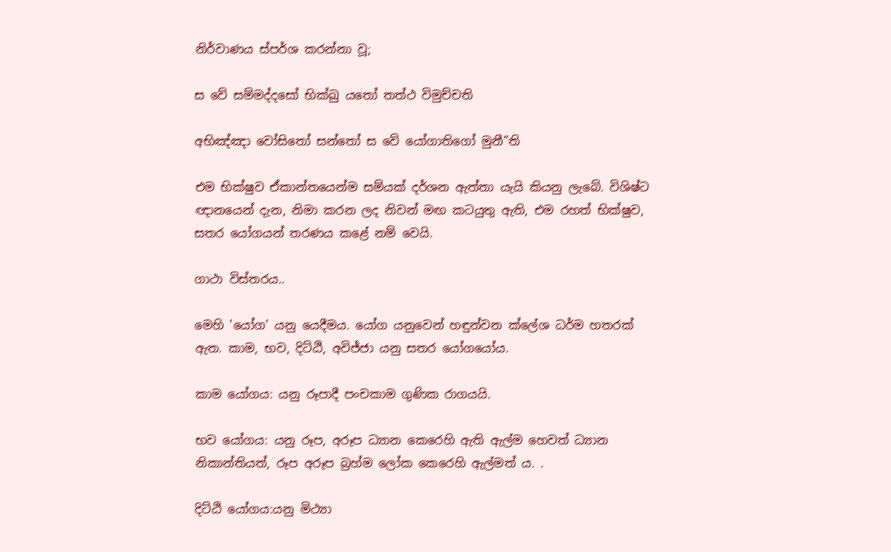නිර්වාණය ස්පර්ශ කරන්නා වූ;

ස වේ සම්මද්දසෝ භික්ඛු යතෝ තත්ථ විමුච්චති

අභිඤ්ඤා වෝසිතෝ සන්තෝ ස වේ යෝගාතිගෝ මුනී”ති

එම භික්ෂුව ඒකාන්තයෙන්ම සම්යක් දර්ශන ඇත්තා යැයි කියනු ලැබේ. විශිෂ්ට ඥානයෙන් දැන, නිමා කරන ලද නිවන් මඟ කටයුතු ඇති, එම රහත් භික්ෂුව, සතර යෝගයන් තරණය කළේ නම් වෙයි.

ගාථා විස්තරය..

මෙහි 'යෝග' යනු යෙදීමය. යෝග යනුවෙන් හඳුන්වන ක්ලේශ ධර්ම හතරක් ඇත. කාම, භව, දිට්ඨි, අවිජ්ජා යනු සතර යෝගයෝය.

කාම යෝගය: යනු රූපාදී පංචකාම ගුණික රාගයයි.

භව යෝගය: යනු රූප, අරූප ධ්‍යාන කෙරෙහි ඇති ඇල්ම හෙවත් ධ්‍යාන නිකාන්තියත්, රූප අරූප බ්‍රහ්ම ලෝක කෙරෙහි ඇල්මත් ය. .

දිට්ඨි යෝගය:යනු මිථ්‍යා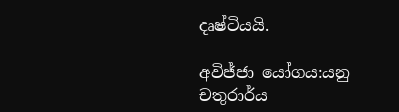දෘෂ්ටියයි.

අවිජ්ජා යෝගය:යනු චතුරාර්ය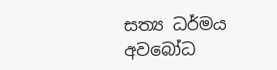සත්‍ය ධර්මය අවබෝධ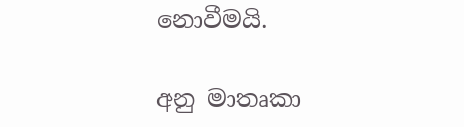නොවීමයි.

අනු මාතෘකා